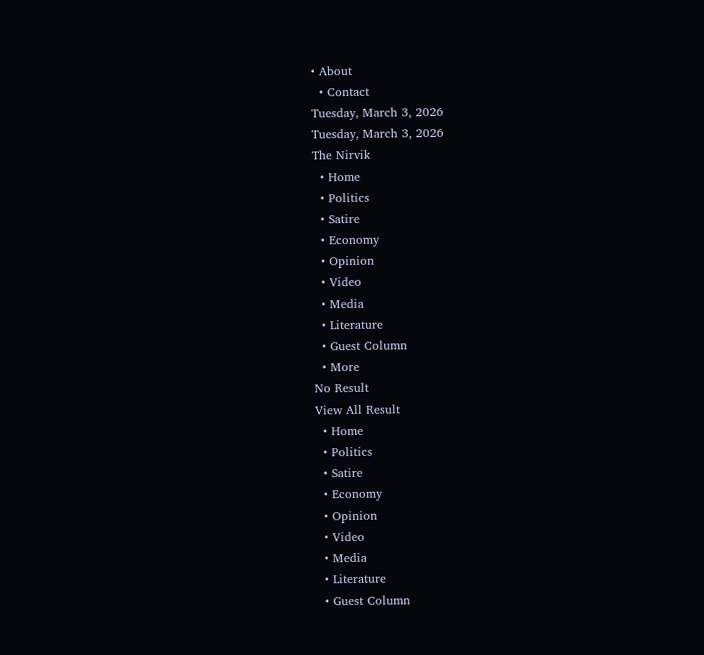• About
  • Contact
Tuesday, March 3, 2026
Tuesday, March 3, 2026
The Nirvik
  • Home
  • Politics
  • Satire
  • Economy
  • Opinion
  • Video
  • Media
  • Literature
  • Guest Column
  • More
No Result
View All Result
  • Home
  • Politics
  • Satire
  • Economy
  • Opinion
  • Video
  • Media
  • Literature
  • Guest Column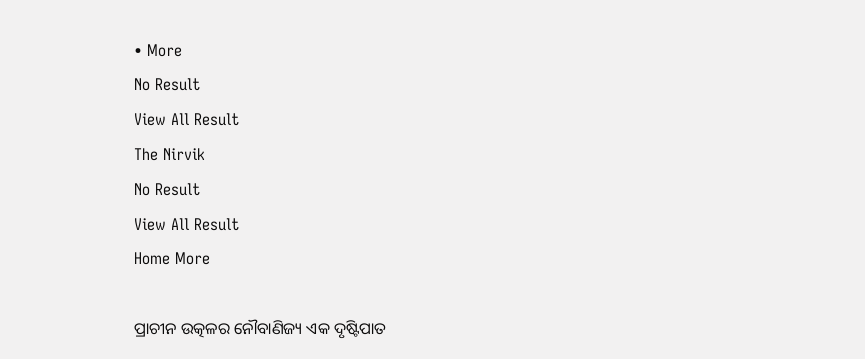• More
No Result
View All Result
The Nirvik
No Result
View All Result
Home More

ପ୍ରାଚୀନ ଉତ୍କଳର ନୌବାଣିଜ୍ୟ ଏକ ଦୃଷ୍ଟିପାତ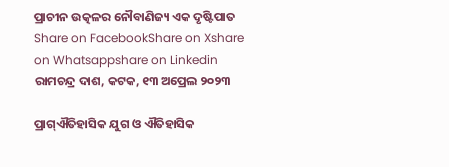ପ୍ରାଚୀନ ଉତ୍କଳର ନୌବାଣିଜ୍ୟ ଏକ ଦୃଷ୍ଟିପାତ
Share on FacebookShare on Xshare on Whatsappshare on Linkedin
ରାମଚନ୍ଦ୍ର ଦାଶ, କଟକ, ୧୩ ଅପ୍ରେଲ ୨୦୨୩

ପ୍ରାଗ୍ଐତିହାସିକ ଯୁଗ ଓ ଐତିହାସିକ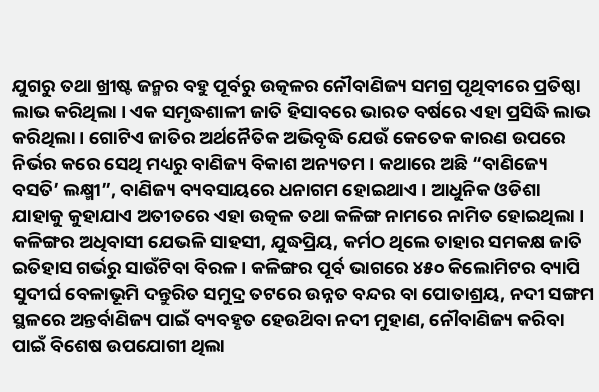ଯୁଗରୁ ତଥା ଖ୍ରୀଷ୍ଟ ଜନ୍ମର ବହୁ ପୂର୍ବରୁ ଉତ୍କଳର ନୌବାଣିଜ୍ୟ ସମଗ୍ର ପୃଥିବୀରେ ପ୍ରତିଷ୍ଠା ଲାଭ କରିଥିଲା । ଏକ ସମୃଦ୍ଧଶାଳୀ ଜାତି ହିସାବରେ ଭାରତ ବର୍ଷରେ ଏହା ପ୍ରସିଦ୍ଧି ଲାଭ କରିଥିଲା । ଗୋଟିଏ ଜାତିର ଅର୍ଥନୈତିକ ଅଭିବୃଦ୍ଧି ଯେଉଁ କେତେକ କାରଣ ଉପରେ ନିର୍ଭର କରେ ସେଥି ମଧ୍ୟରୁ ବାଣିଜ୍ୟ ବିକାଶ ଅନ୍ୟତମ । କଥାରେ ଅଛି “ବାଣିଜ୍ୟେ ବସତି’ ଲକ୍ଷ୍ମୀ”, ବାଣିଜ୍ୟ ବ୍ୟବସାୟରେ ଧନାଗମ ହୋଇଥାଏ । ଆଧୁନିକ ଓଡିଶା ଯାହାକୁ କୁହାଯାଏ ଅତୀତରେ ଏହା ଉତ୍କଳ ତଥା କଳିଙ୍ଗ ନାମରେ ନାମିତ ହୋଇଥିଲା । କଳିଙ୍ଗର ଅଧିବାସୀ ଯେଭଳି ସାହସୀ, ଯୁଦ୍ଧପ୍ରିୟ, କର୍ମଠ ଥିଲେ ତାହାର ସମକକ୍ଷ ଜାତି ଇତିହାସ ଗର୍ଭରୁ ସାଉଁଟିବା ବିରଳ । କଳିଙ୍ଗର ପୂର୍ବ ଭାଗରେ ୪୫୦ କିଲୋମିଟର ବ୍ୟାପି ସୁଦୀର୍ଘ ବେଳାଭୂମି ଦନ୍ତୁରିତ ସମୁଦ୍ର ତଟରେ ଉନ୍ନତ ବନ୍ଦର ବା ପୋତାଶ୍ରୟ, ନଦୀ ସଙ୍ଗମ ସ୍ଥଳରେ ଅନ୍ତର୍ବାଣିଜ୍ୟ ପାଇଁ ବ୍ୟବହୃତ ହେଉଥ‌ିବା ନଦୀ ମୁହାଣ, ନୌବାଣିଜ୍ୟ କରିବା ପାଇଁ ବିଶେଷ ଉପଯୋଗୀ ଥିଲା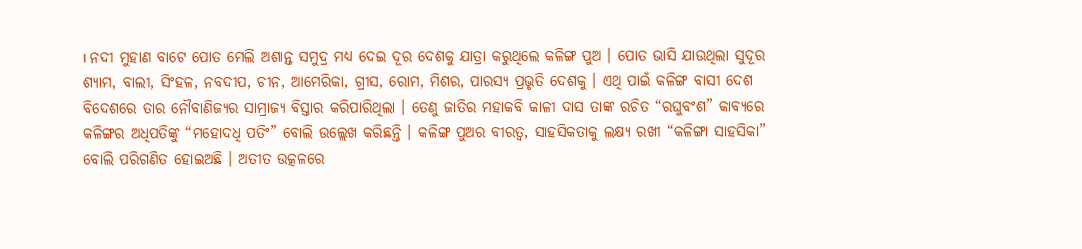। ନଦୀ ମୁହାଣ ବାଟେ ପୋତ ମେଲି ଅଶାନ୍ତ ସମୁଦ୍ର ମଧ୍ୟ ଦେଇ ଦୂର ଦେଶକୁ ଯାତ୍ରା କରୁଥିଲେ କଳିଙ୍ଗ ପୁଅ । ପୋତ ଭାସି ଯାଉଥିଲା ସୁଦୂର ଶ୍ୟାମ, ବାଲୀ, ସିଂହଳ, ନବଦୀପ, ଚୀନ, ଆମେରିକା, ଗ୍ରୀସ, ରୋମ, ମିଶର, ପାରସ୍ୟ ପ୍ରଭୃତି ଦେଶକୁ । ଏଥି ପାଇଁ କଳିଙ୍ଗ ବାସୀ ଦେଶ ବିଦେଶରେ ତାର ନୌବାଣିଜ୍ୟର ସାମ୍ରାଜ୍ୟ ବିସ୍ତାର କରିପାରିଥିଲା । ତେଣୁ ଜାତିର ମହାକବି କାଳୀ ଦାସ ତାଙ୍କ ରଚିତ “ରଘୁବଂଶ” କାବ୍ୟରେ କଳିଙ୍ଗର ଅଧିପତିଙ୍କୁ “ମହୋଦଧି ପତିଂ” ବୋଲି ଉଲ୍ଲେଖ କରିଛନ୍ତି । କଳିଙ୍ଗ ପୁଅର ବୀରତ୍ଵ, ସାହସିକତାକୁ ଲକ୍ଷ୍ୟ ରଖୀ “କଳିଙ୍ଗା ସାହସିକା” ବୋଲି ପରିଗଣିତ ହୋଇଅଛି । ଅତୀତ ଉତ୍କଳରେ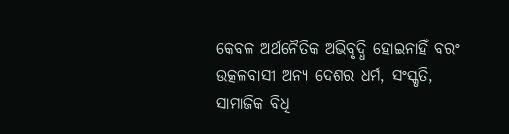କେବଳ ଅର୍ଥନୈତିକ ଅଭିବୃଦ୍ଧି ହୋଇନାହିଁ ବରଂ ଉତ୍କଳବାସୀ ଅନ୍ୟ ଦେଶର ଧର୍ମ, ସଂସ୍କୃତି, ସାମାଜିକ ବିଧି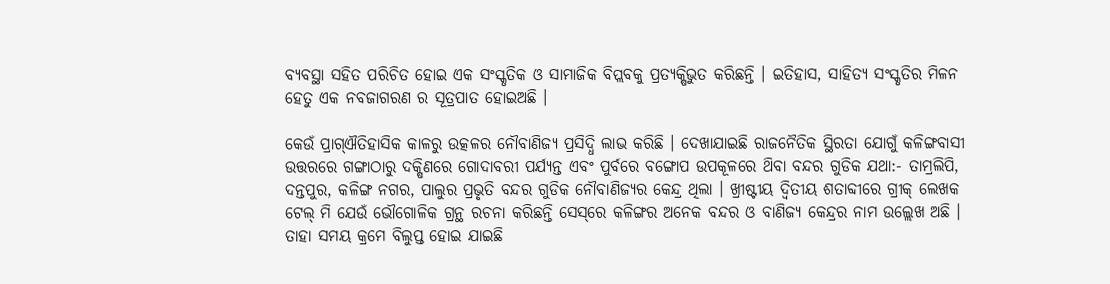ବ୍ୟବସ୍ଥା ସହିତ ପରିଚିତ ହୋଇ ଏକ ସଂସ୍କୃତିକ ଓ ସାମାଜିକ ବିପ୍ଲବକୁ ପ୍ରତ୍ୟକ୍ଷିଭୁତ କରିଛନ୍ତି । ଇତିହାସ, ସାହିତ୍ୟ ସଂସ୍କୃତିର ମିଳନ ହେତୁ ଏକ ନବଜାଗରଣ ର ସୂତ୍ରପାତ ହୋଇଅଛି ।

କେଉଁ ପ୍ରାଗ୍ଐତିହାସିକ କାଳରୁ ଉତ୍କଳର ନୌବାଣିଜ୍ୟ ପ୍ରସିଦ୍ଧି ଲାଭ କରିଛି । ଦେଖାଯାଇଛି ରାଜନୈତିକ ସ୍ଥିରତା ଯୋଗୁଁ କଳିଙ୍ଗବାସୀ ଉତ୍ତରରେ ଗଙ୍ଗାଠାରୁ ଦକ୍ଷିଣରେ ଗୋଦାବରୀ ପର୍ଯ୍ୟନ୍ତ ଏବଂ ପୁର୍ବରେ ବଙ୍ଗୋପ ଉପକୂଳରେ ଥ‌ିବା ବନ୍ଦର ଗୁଡିକ ଯଥା:- ତାମ୍ରଲିପି, ଦନ୍ତପୁର, କଳିଙ୍ଗ ନଗର, ପାଲୁର ପ୍ରଭୃତି ବନ୍ଦର ଗୁଡିକ ନୌବାଣିଜ୍ୟର କେନ୍ଦ୍ର ଥିଲା । ଖ୍ରୀଷ୍ଟୀୟ ଦ୍ଵିତୀୟ ଶତାବ୍ଦୀରେ ଗ୍ରୀକ୍ ଲେଖକ ଟେଲ୍ ମି ଯେଉଁ ଭୌଗୋଳିକ ଗ୍ରନ୍ଥ ରଚନା କରିଛନ୍ତି ସେସ୍‌ରେ କଳିଙ୍ଗର ଅନେକ ବନ୍ଦର ଓ ବାଣିଜ୍ୟ କେନ୍ଦ୍ରର ନାମ ଉଲ୍ଲେଖ ଅଛି । ତାହା ସମୟ କ୍ରମେ ବିଲୁପ୍ତ ହୋଇ ଯାଇଛି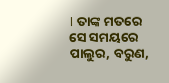। ତାଙ୍କ ମତରେ ସେ ସମୟରେ ପାଲୁର, ବରୁଣ,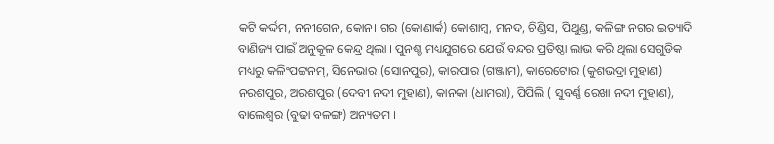କଟି କର୍ଦ୍ଦମ, ନନୀଗେନ, କୋନ। ଗର (କୋଣାର୍କ) କୋଶାମ୍ବ, ମନଦ, ଚିଣ୍ଡିସ, ପିଥୁଣ୍ଡ, କଳିଙ୍ଗ ନଗର ଇତ୍ୟାଦି ବାଣିଜ୍ୟ ପାଇଁ ଅନୁକୂଳ କେନ୍ଦ୍ର ଥିଲା । ପୁନଶ୍ଚ ମଧ୍ୟଯୁଗରେ ଯେଉଁ ବନ୍ଦର ପ୍ରତିଷ୍ଠା ଲାଭ କରି ଥିଲା ସେଗୁଡିକ ମଧ୍ୟରୁ କଳିଂପଟ୍ଟନମ୍, ସିନେଭାର (ସୋନପୁର), କାରପାର (ଗଞ୍ଜାମ), କାରେଟୋର (କୁଶଭଦ୍ରା ମୁହାଣ) ନରଶପୁର, ଅରଶପୁର (ଦେବୀ ନଦୀ ମୁହାଣ), କାନକା (ଧାମରା), ପିପିଲି ( ସୁବର୍ଣ୍ଣ ରେଖା ନଦୀ ମୁହାଣ), ବାଲେଶ୍ବର (ବୁଢା ବଳଙ୍ଗ) ଅନ୍ୟତମ ।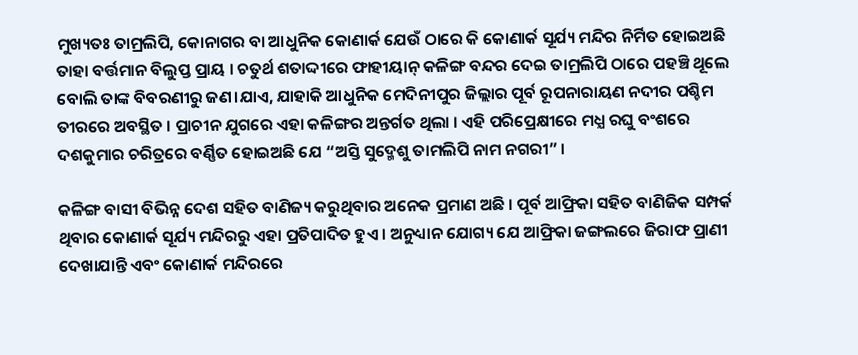ମୁଖ୍ୟତଃ ତାମ୍ରଲିପି, କୋନାଗର ବା ଆଧୁନିକ କୋଣାର୍କ ଯେଉଁ ଠାରେ କି କୋଣାର୍କ ସୂର୍ଯ୍ୟ ମନ୍ଦିର ନିର୍ମିତ ହୋଇଅଛି ତାହା ବର୍ତ୍ତମାନ ବିଲୁପ୍ତ ପ୍ରାୟ । ଚତୁର୍ଥ ଶତାଦ୍ଦୀରେ ଫାହୀୟାନ୍‌ କଳିଙ୍ଗ ବନ୍ଦର ଦେଇ ତାମ୍ରଲିପି ଠାରେ ପହଞ୍ଚି ଥୂଲେ ବୋଲି ତାଙ୍କ ବିବରଣୀରୁ ଜଣ।ଯାଏ, ଯାହାକି ଆଧୁନିକ ମେଦିନୀପୁର ଜିଲ୍ଲାର ପୂର୍ବ ରୂପନାରାୟଣ ନଦୀର ପଶ୍ଚିମ ତୀରରେ ଅବସ୍ଥିତ । ପ୍ରାଚୀନ ଯୁଗରେ ଏହା କଳିଙ୍ଗର ଅନ୍ତର୍ଗତ ଥିଲା । ଏହି ପରିପ୍ରେକ୍ଷୀରେ ମଧ୍ଯ ରଘୁ ବଂଶରେ ଦଶକୁମାର ଚରିତ୍ରରେ ବର୍ଣ୍ଣିତ ହୋଇଅଛି ଯେ “ଅସ୍ତି ସୁଦ୍ମେଶୁ ତାମଲିପି ନାମ ନଗରୀ” ।

କଳିଙ୍ଗ ବାସୀ ବିଭିନ୍ନ ଦେଶ ସହିତ ବାଣିଜ୍ୟ କରୁଥିବାର ଅନେକ ପ୍ରମାଣ ଅଛି । ପୂର୍ବ ଆଫ୍ରିକା ସହିତ ବାଣିଜିକ ସମ୍ପର୍କ ଥିବାର କୋଣାର୍କ ସୂର୍ଯ୍ୟ ମନ୍ଦିରରୁ ଏହା ପ୍ରତିପାଦିତ ହୁଏ । ଅନୁଧ୍ୟାନ ଯୋଗ୍ୟ ଯେ ଆଫ୍ରିକା ଜଙ୍ଗଲରେ ଜିରାଫ ପ୍ରାଣୀ ଦେଖାଯାନ୍ତି ଏବଂ କୋଣାର୍କ ମନ୍ଦିରରେ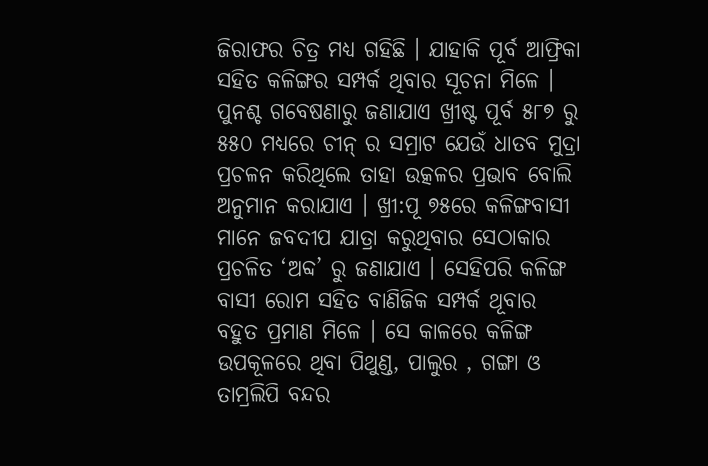ଜିରାଫର ଚିତ୍ର ମଧ୍ଯ ଗହିଛି । ଯାହାକି ପୂର୍ବ ଆଫ୍ରିକା ସହିତ କଳିଙ୍ଗର ସମ୍ପର୍କ ଥିବାର ସୂଚନା ମିଳେ । ପୁନଶ୍ଚ ଗବେଷଣାରୁ ଜଣାଯାଏ ଖ୍ରୀଷ୍ଟ ପୂର୍ବ ୫୮୭ ରୁ ୫୫୦ ମଧ୍ଯରେ ଚୀନ୍‌ ର ସମ୍ରାଟ ଯେଉଁ ଧାତବ ମୁଦ୍ରା ପ୍ରଚଳନ କରିଥିଲେ ତାହା ଉତ୍କଳର ପ୍ରଭାବ ବୋଲି ଅନୁମାନ କରାଯାଏ । ଖ୍ରୀ:ପୂ ୭୫ରେ କଳିଙ୍ଗବାସୀ ମାନେ ଜବଦୀପ ଯାତ୍ରା କରୁଥିବାର ସେଠାକାର ପ୍ରଚଳିତ ‘ଅବ୍ଦ’ ରୁ ଜଣାଯାଏ । ସେହିପରି କଳିଙ୍ଗ ବାସୀ ରୋମ ସହିତ ବାଣିଜିକ ସମ୍ପର୍କ ଥୂବାର ବହୁତ ପ୍ରମାଣ ମିଳେ । ସେ କାଳରେ କଳିଙ୍ଗ ଉପକୂଳରେ ଥିବା ପିଥୁଣ୍ଡ, ପାଲୁର , ଗଙ୍ଗା ଓ ତାମ୍ରଲିପି ବନ୍ଦର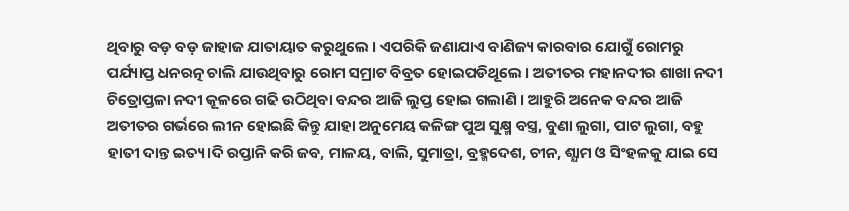ଥିବାରୁ ବଡ଼ ବଡ଼ ଜାହାଜ ଯାତାୟାତ କରୁଥୁଲେ । ଏପରିକି ଜଣାଯାଏ ବାଣିଜ୍ୟ କାରବାର ଯୋଗୁଁ ରୋମରୁ ପର୍ଯ୍ୟାପ୍ତ ଧନରତ୍ନ ଚାଲି ଯାଉଥିବାରୁ ରୋମ ସମ୍ରାଟ ବିବ୍ରତ ହୋଇପଡିଥୂଲେ । ଅତୀତର ମହାନଦୀର ଶାଖା ନଦୀ ଚିତ୍ରୋପ୍ତଳା ନଦୀ କୂଳରେ ଗଢି ଉଠିଥିବା ବନ୍ଦର ଆଜି ଲୁପ୍ତ ହୋଇ ଗଲାଣି । ଆହୁରି ଅନେକ ବନ୍ଦର ଆଜି ଅତୀତର ଗର୍ଭରେ ଲୀନ ହୋଇଛି କିନ୍ତୁ ଯାହା ଅନୁମେୟ କଳିଙ୍ଗ ପୁଅ ସୁକ୍ଷ୍ମ ବସ୍ତ୍ର, ବୁଣା ଲୁଗା, ପାଟ ଲୁଗା, ବହୁ ହାତୀ ଦାନ୍ତ ଇତ୍ୟ।ଦି ରପ୍ତାନି କରି ଜବ, ମାଳୟ, ବାଲି, ସୁମାତ୍ରା, ବ୍ରହ୍ମଦେଶ, ଚୀନ, ଶ୍ଯାମ ଓ ସିଂହଳକୁ ଯାଇ ସେ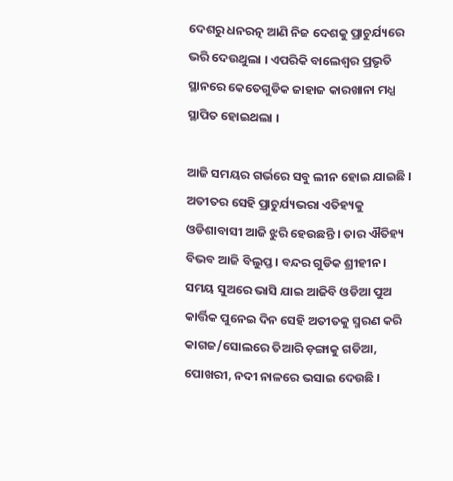ଦେଶରୁ ଧନରତ୍ନ ଆଣି ନିଜ ଦେଶକୁ ପ୍ରାଚୁର୍ଯ୍ୟରେ ଭରି ଦେଉଥୁଲା । ଏପରିକି ବାଲେଶ୍ବର ପ୍ରଭୃତି ସ୍ଥାନରେ କେତେଗୁଡିକ ଜାହାଜ କାରଖାନା ମଧ୍ଯ ସ୍ଥାପିତ ହୋଇଥଲା ।

ଆଜି ସମୟର ଗର୍ଭରେ ସବୁ ଲୀନ ହୋଇ ଯାଇଛି । ଅତୀତର ସେହି ପ୍ରାଚୁର୍ଯ୍ୟଭରା ଏତିହ୍ୟକୁ ଓଡିଶାବାସୀ ଆଜି ଝୁରି ହେଉଛନ୍ତି । ତାର ଐତିହ୍ୟ ବିଭବ ଆଜି ବିଲୁପ୍ତ । ବନ୍ଦର ଗୁଡିକ ଶ୍ରୀହୀନ । ସମୟ ସୁଅରେ ଭାସି ଯାଇ ଆଜିବି ଓଡିଆ ପୁଅ କାର୍ତ୍ତିକ ପୁନେଇ ଦିନ ସେହି ଅତୀତକୁ ସ୍ମରଣ କରି କାଗଜ/ସୋଲରେ ତିଆରି ଡ଼ଙ୍ଗାକୁ ଗଡିଆ, ପୋଖରୀ, ନଦୀ ନାଳରେ ଭସାଇ ଦେଉଛି ।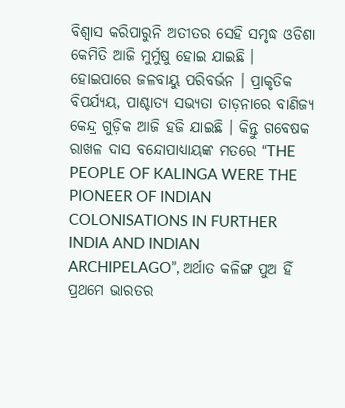ବିଶ୍ବାସ କରିପାରୁନି ଅତୀତର ସେହି ସମୃଦ୍ଧ ଓଡିଶା କେମିତି ଆଜି ମୁର୍ମୁଷୁ ହୋଇ ଯାଇଛି । ହୋଇପାରେ ଜଳବାୟୁ ପରିବର୍ଭନ । ପ୍ରାକୃତିକ ବିପର୍ଯ୍ୟୟ, ପାଶ୍ଚାତ୍ୟ ସଭ୍ୟତା ତାଡ଼ନାରେ ବାଣିଜ୍ୟ କେନ୍ଦ୍ର ଗୁଡ଼ିକ ଆଜି ହଜି ଯାଇଛି । କିନ୍ତୁ ଗବେଷକ ରାଖଳ ଦାସ ବନ୍ଦୋପାଧ୍ୟାୟଙ୍କ ମତରେ “THE PEOPLE OF KALINGA WERE THE PIONEER OF INDIAN COLONISATIONS IN FURTHER INDIA AND INDIAN ARCHIPELAGO”, ଅର୍ଥାତ କଳିଙ୍ଗ ପୁଅ ହିଁ ପ୍ରଥମେ ଭାରତର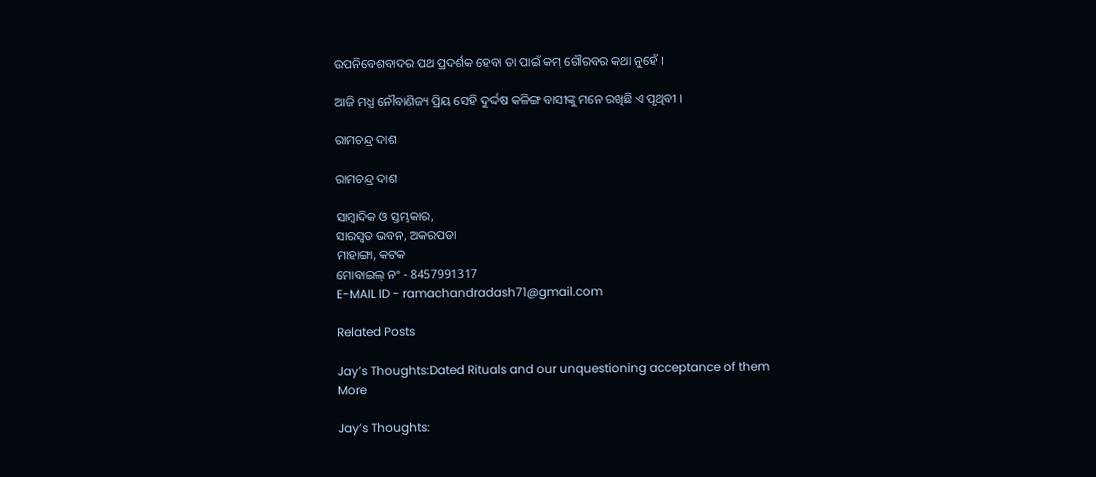ଉପନିବେଶବାଦର ପଥ ପ୍ରଦର୍ଶକ ହେବା ତା ପାଇଁ କମ୍ ଗୌରବର କଥା ନୁହେଁ ।

ଆଜି ମଧ୍ଯ ନୌବାଣିଜ୍ୟ ପ୍ରିୟ ସେହି ଦୁର୍ଦ୍ଦଷ କଳିଙ୍ଗ ବାସୀଙ୍କୁ ମନେ ରଖିଛି ଏ ପୃଥିବୀ ।

ରାମଚନ୍ଦ୍ର ଦାଶ

ରାମଚନ୍ଦ୍ର ଦାଶ

ସାମ୍ବାଦିକ ଓ ସ୍ତମ୍ଭକାର,
ସାରସ୍ଵତ ଭବନ, ଅକରପଡା
ମାହାଙ୍ଗା, କଟକ
ମୋବାଇଲ୍ ନଂ - 8457991317
E-MAIL ID - ramachandradash71@gmail.com

Related Posts

Jay’s Thoughts:Dated Rituals and our unquestioning acceptance of them
More

Jay’s Thoughts: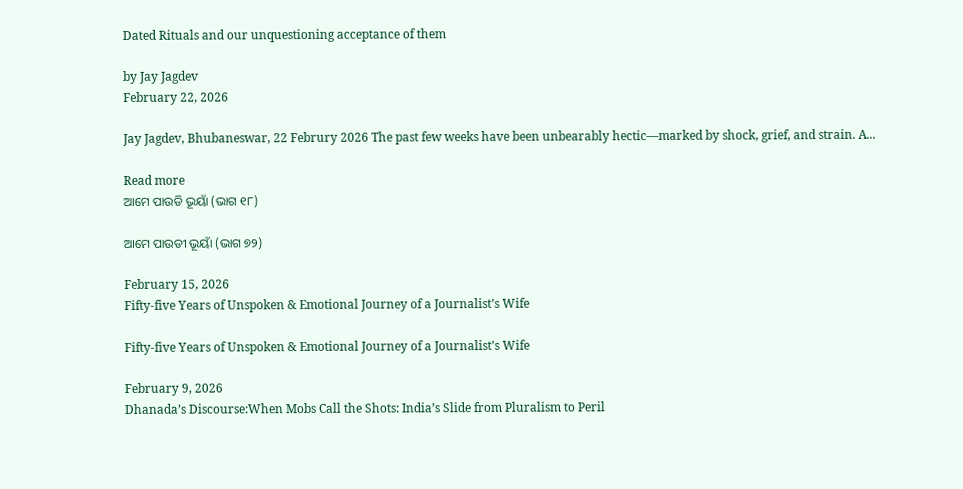Dated Rituals and our unquestioning acceptance of them

by Jay Jagdev
February 22, 2026

Jay Jagdev, Bhubaneswar, 22 Februry 2026 The past few weeks have been unbearably hectic—marked by shock, grief, and strain. A...

Read more
ଆମେ ପାଉଡି ଭୂୟାଁ (ଭାଗ ୧୮)

ଆମେ ପାଉଡୀ ଭୂୟାଁ (ଭାଗ ୭୨)

February 15, 2026
Fifty-five Years of Unspoken & Emotional Journey of a Journalist’s Wife

Fifty-five Years of Unspoken & Emotional Journey of a Journalist’s Wife

February 9, 2026
Dhanada’s Discourse:When Mobs Call the Shots: India’s Slide from Pluralism to Peril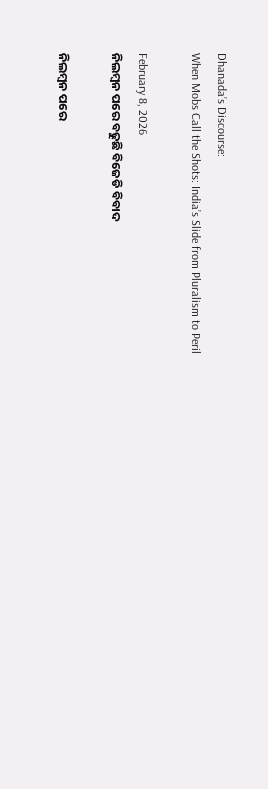Dhanada’s Discourse:
When Mobs Call the Shots: India’s Slide from Pluralism to Peril

February 8, 2026
ନିଲମ୍ବନ ପରେ ବଢୁଛି ବିଜେଡି ବିବାଦ

ନିଲମ୍ବନ ପରେ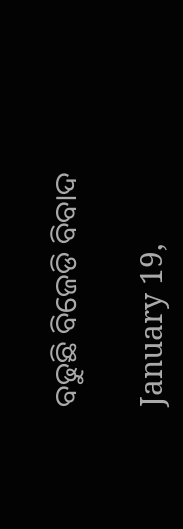ବଢୁଛି ବିଜେଡି ବିବାଦ

January 19,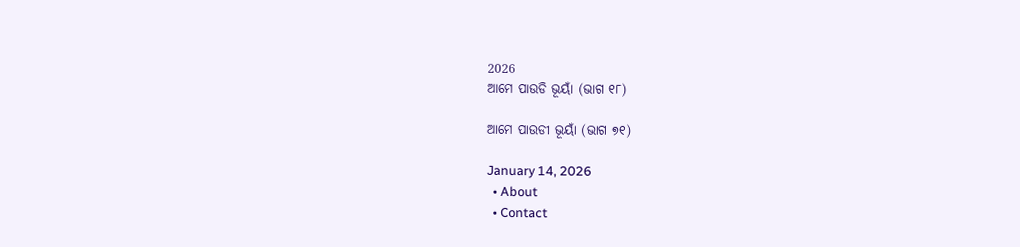2026
ଆମେ ପାଉଡି ଭୂୟାଁ (ଭାଗ ୧୮)

ଆମେ ପାଉଡୀ ଭୂୟାଁ (ଭାଗ ୭୧)

January 14, 2026
  • About
  • Contact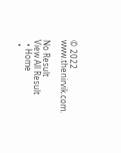© 2022 www.thenirvik.com.

No Result
View All Result
  • Home
  •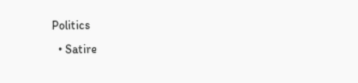Politics
  • Satire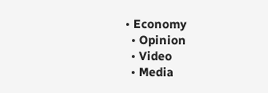• Economy
  • Opinion
  • Video
  • Media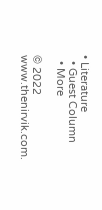• Literature
  • Guest Column
  • More

© 2022 www.thenirvik.com.